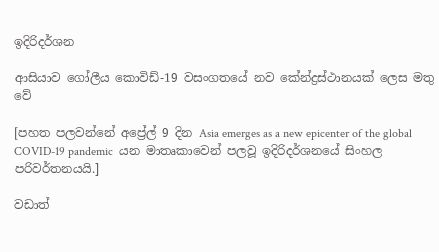ඉදිරිදර්ශන

ආසියාව ගෝලීය කොවිඩ්-19 වසංගතයේ නව කේන්ද්‍රස්ථානයක් ලෙස මතු වේ

[පහත පලවන්නේ අප්‍රේල් 9 දින Asia emerges as a new epicenter of the global COVID-19 pandemic  යන මාතෘකාවෙන් පලවූ ඉදිරිදර්ශනයේ සිංහල පරිවර්තනයයි.]

වඩාත්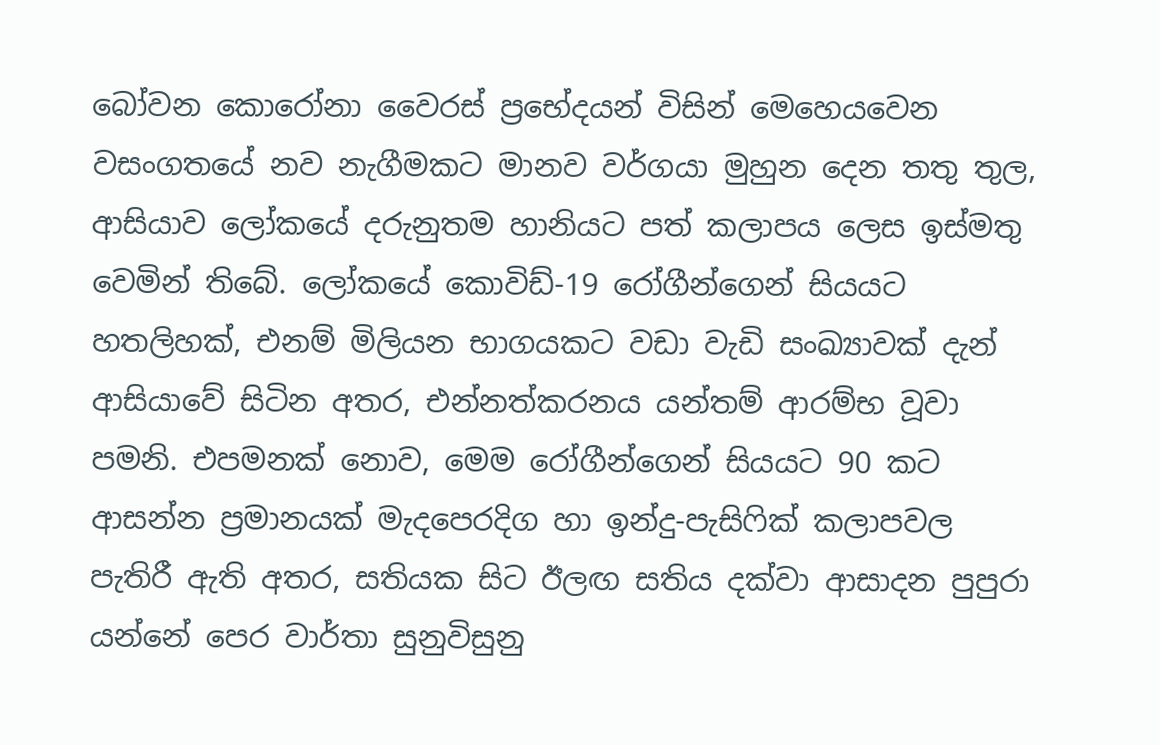බෝවන කොරෝනා වෛරස් ප්‍රභේදයන් විසින් මෙහෙයවෙන වසංගතයේ නව නැගීමකට මානව වර්ගයා මුහුන දෙන තතු තුල, ආසියාව ලෝකයේ දරුනුතම හානියට පත් කලාපය ලෙස ඉස්මතු වෙමින් තිබේ. ලෝකයේ කොවිඩ්-19 රෝගීන්ගෙන් සියයට හතලිහක්, එනම් මිලියන භාගයකට වඩා වැඩි සංඛ්‍යාවක් දැන් ආසියාවේ සිටින අතර, එන්නත්කරනය යන්තම් ආරම්භ වූවා පමනි. එපමනක් නොව, මෙම රෝගීන්ගෙන් සියයට 90 කට ආසන්න ප්‍රමානයක් මැදපෙරදිග හා ඉන්දු-පැසිෆික් කලාපවල පැතිරී ඇති අතර, සතියක සිට ඊලඟ සතිය දක්වා ආසාදන පුපුරා යන්නේ පෙර වාර්තා සුනුවිසුනු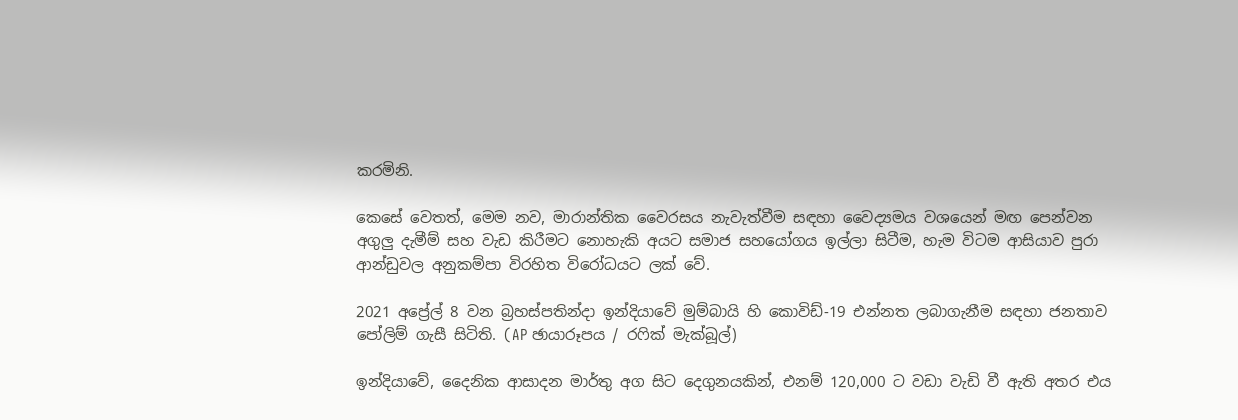කරමිනි.

කෙසේ වෙතත්, මෙම නව, මාරාන්තික වෛරසය නැවැත්වීම සඳහා වෛද්‍යමය වශයෙන් මඟ පෙන්වන අගුලු දැමීම් සහ වැඩ කිරීමට නොහැකි අයට සමාජ සහයෝගය ඉල්ලා සිටීම, හැම විටම ආසියාව පුරා ආන්ඩුවල අනුකම්පා විරහිත විරෝධයට ලක් වේ.

2021 අප්‍රේල් 8 වන බ්‍රහස්පතින්දා ඉන්දියාවේ මුම්බායි හි කොවිඩ්-19 එන්නත ලබාගැනීම සඳහා ජනතාව පෝලිම් ගැසී සිටිති. (AP ඡායාරූපය / රෆික් මැක්බූල්)

ඉන්දියාවේ, දෛනික ආසාදන මාර්තු අග සිට දෙගුනයකින්, එනම් 120,000 ට වඩා වැඩි වී ඇති අතර එය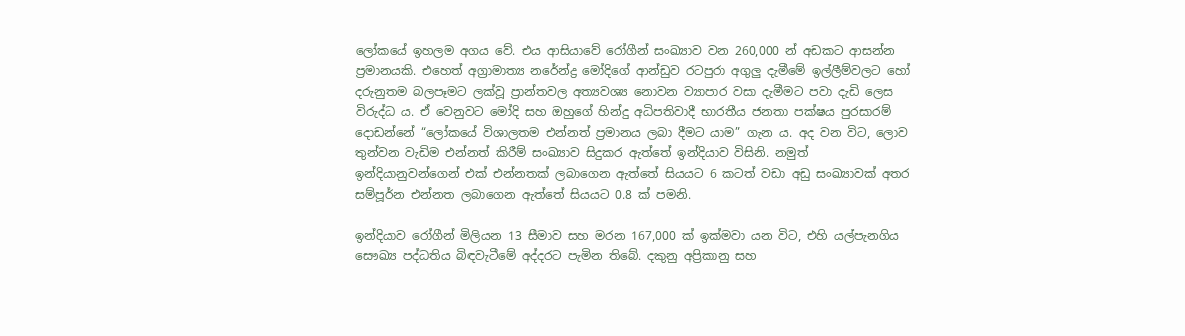ලෝකයේ ඉහලම අගය වේ. එය ආසියාවේ රෝගීන් සංඛ්‍යාව වන 260,000 න් අඩකට ආසන්න ප්‍රමානයකි. එහෙත් අග්‍රාමාත්‍ය නරේන්ද්‍ර මෝදිගේ ආන්ඩුව රටපුරා අගුලු දැමීමේ ඉල්ලීම්වලට හෝ දරුනුතම බලපෑමට ලක්වූ ප්‍රාන්තවල අත්‍යවශ්‍ය නොවන ව්‍යාපාර වසා දැමීමට පවා දැඩි ලෙස විරුද්ධ ය. ඒ වෙනුවට මෝදි සහ ඔහුගේ හින්දු අධිපතිවාදී භාරතීය ජනතා පක්ෂය පුරසාරම් දොඩන්නේ “ලෝකයේ විශාලතම එන්නත් ප්‍රමානය ලබා දීමට යාම” ගැන ය. අද වන විට, ලොව තුන්වන වැඩිම එන්නත් කිරීම් සංඛ්‍යාව සිදුකර ඇත්තේ ඉන්දියාව විසිනි. නමුත් ඉන්දියානුවන්ගෙන් එක් එන්නතක් ලබාගෙන ඇත්තේ සියයට 6 කටත් වඩා අඩු සංඛ්‍යාවක් අතර සම්පූර්න එන්නත ලබාගෙන ඇත්තේ සියයට 0.8 ක් පමනි.

ඉන්දියාව රෝගීන් මිලියන 13 සීමාව සහ මරන 167,000 ක් ඉක්මවා යන විට, එහි යල්පැනගිය සෞඛ්‍ය පද්ධතිය බිඳවැටීමේ අද්දරට පැමින තිබේ. දකුනු අප්‍රිකානු සහ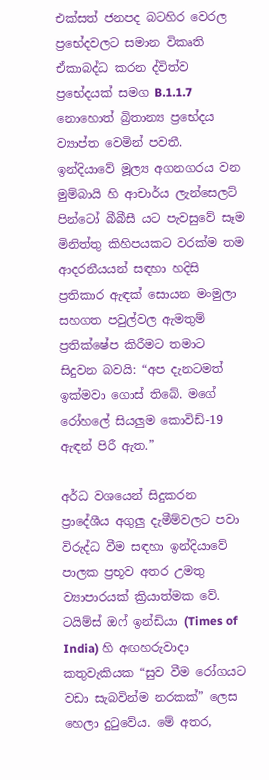එක්සත් ජනපද බටහිර වෙරල ප්‍රභේදවලට සමාන විකෘති ඒකාබද්ධ කරන ද්විත්ව ප්‍රභේදයක් සමග B.1.1.7 නොහොත් බ්‍රිතාන්‍ය ප්‍රභේදය ව්‍යාප්ත වෙමින් පවතී. ඉන්දියාවේ මූල්‍ය අගනගරය වන මුම්බායි හි ආචාර්ය ලැන්සෙලට් පින්ටෝ බීබීසී යට පැවසුවේ සෑම මිනිත්තු කිහිපයකට වරක්ම තම ආදරනීයයන් සඳහා හදිසි ප්‍රතිකාර ඇඳක් සොයන මංමුලා සහගත පවුල්වල ඇමතුම් ප්‍රතික්ෂේප කිරීමට තමාට සිදුවන බවයි: “අප දැනටමත් ඉක්මවා ගොස් තිබේ. මගේ රෝහලේ සියලුම කොවිඩ්-19 ඇඳන් පිරී ඇත.”

අර්ධ වශයෙන් සිදුකරන ප්‍රාදේශීය අගුලු දැමීම්වලට පවා විරුද්ධ වීම සඳහා ඉන්දියාවේ පාලක ප්‍රභූව අතර උමතු ව්‍යාපාරයක් ක්‍රියාත්මක වේ. ටයිම්ස් ඔෆ් ඉන්ඩියා (Times of India) හි අඟහරුවාදා කතුවැකියක “සුව වීම රෝගයට වඩා සැබවින්ම නරකක්” ලෙස හෙලා දුටුවේය. මේ අතර,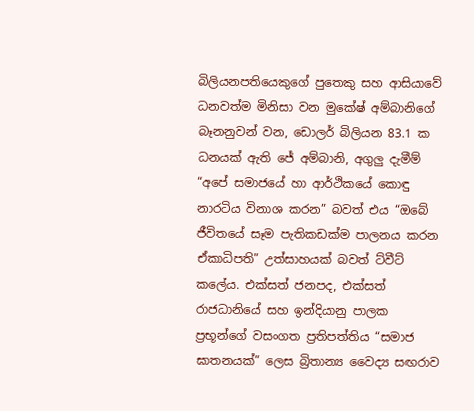බිලියනපතියෙකුගේ පුතෙකු සහ ආසියාවේ ධනවත්ම මිනිසා වන මුකේෂ් අම්බානිගේ බෑනනුවන් වන, ඩොලර් බිලියන 83.1 ක ධනයක් ඇති ජේ අම්බානි, අගුලු දැමීම් “අපේ සමාජයේ හා ආර්ථිකයේ කොඳු නාරටිය විනාශ කරන” බවත් එය “ඔබේ ජීවිතයේ සෑම පැතිකඩක්ම පාලනය කරන ඒකාධිපති” උත්සාහයක් බවත් ට්වීට් කලේය. එක්සත් ජනපද, එක්සත් රාජධානියේ සහ ඉන්දියානු පාලක ප්‍රභූන්ගේ වසංගත ප්‍රතිපත්තිය “සමාජ ඝාතනයක්” ලෙස බ්‍රිතාන්‍ය වෛද්‍ය සඟරාව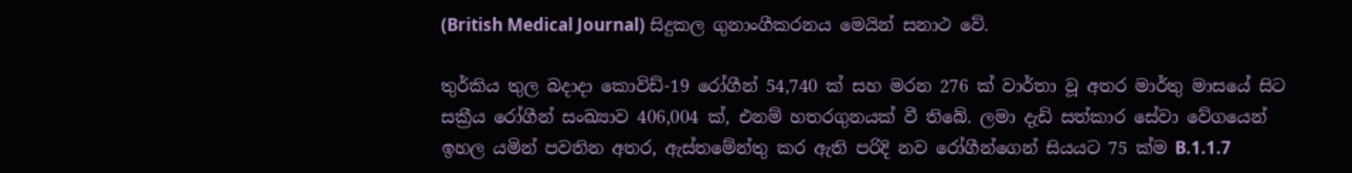(British Medical Journal) සිදුකල ගුනාංගීකරනය මෙයින් සනාථ වේ.

තුර්කිය තුල බදාදා කොවිඩ්-19 රෝගීන් 54,740 ක් සහ මරන 276 ක් වාර්තා වූ අතර මාර්තු මාසයේ සිට සක්‍රීය රෝගීන් සංඛ්‍යාව 406,004 ක්, එනම් හතරගුනයක් වී තිබේ. ලමා දැඩි සත්කාර සේවා වේගයෙන් ඉහල යමින් පවතින අතර, ඇස්තමේන්තු කර ඇති පරිදි නව රෝගීන්ගෙන් සියයට 75 ක්ම B.1.1.7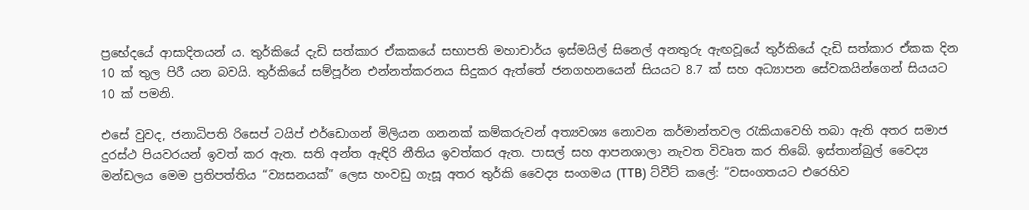ප්‍රභේදයේ ආසාදිතයන් ය. තුර්කියේ දැඩි සත්කාර ඒකකයේ සභාපති මහාචාර්ය ඉස්මයිල් සිනෙල් අනතුරු ඇඟවූයේ තුර්කියේ දැඩි සත්කාර ඒකක දින 10 ක් තුල පිරී යන බවයි. තුර්කියේ සම්පූර්න එන්නත්කරනය සිදුකර ඇත්තේ ජනගහනයෙන් සියයට 8.7 ක් සහ අධ්‍යාපන සේවකයින්ගෙන් සියයට 10 ක් පමනි.

එසේ වුවද, ජනාධිපති රිසෙප් ටයිප් එර්ඩොගන් මිලියන ගනනක් කම්කරුවන් අත්‍යවශ්‍ය නොවන කර්මාන්තවල රැකියාවෙහි තබා ඇති අතර සමාජ දුරස්ථ පියවරයන් ඉවත් කර ඇත. සති අන්ත ඇඳිරි නීතිය ඉවත්කර ඇත. පාසල් සහ ආපනශාලා නැවත විවෘත කර තිබේ. ඉස්තාන්බුල් වෛද්‍ය මන්ඩලය මෙම ප්‍රතිපත්තිය “ව්‍යසනයක්” ලෙස හංවඩු ගැසූ අතර තුර්කි වෛද්‍ය සංගමය (TTB) ට්වීට් කලේ: “වසංගතයට එරෙහිව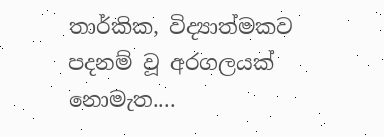තාර්කික, විද්‍යාත්මකව පදනම් වූ අරගලයක් නොමැත....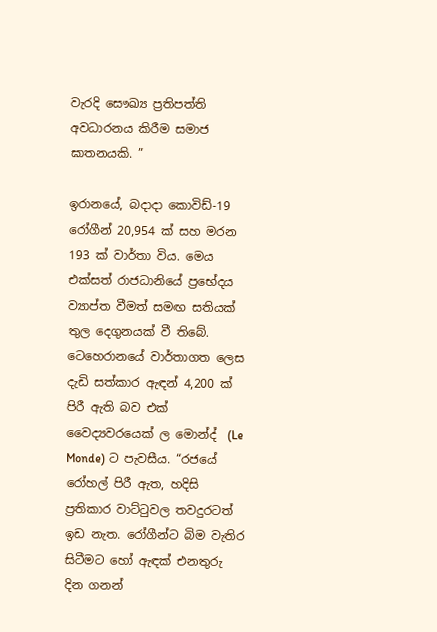වැරදි සෞඛ්‍ය ප්‍රතිපත්ති අවධාරනය කිරීම සමාජ ඝාතනයකි. ”

ඉරානයේ, බදාදා කොවිඩ්-19 රෝගීන් 20,954 ක් සහ මරන 193 ක් වාර්තා විය. මෙය එක්සත් රාජධානියේ ප්‍රභේදය ව්‍යාප්ත වීමත් සමඟ සතියක් තුල දෙගුනයක් වී තිබේ. ටෙහෙරානයේ වාර්තාගත ලෙස දැඩි සත්කාර ඇඳන් 4,200 ක් පිරී ඇති බව එක් වෛද්‍යවරයෙක් ල මොන්ද්  (Le Monde) ට පැවසීය. “රජයේ රෝහල් පිරී ඇත, හදිසි ප්‍රතිකාර වාට්ටුවල තවදුරටත් ඉඩ නැත. රෝගීන්ට බිම වැතිර සිටීමට හෝ ඇඳක් එනතුරු දින ගනන්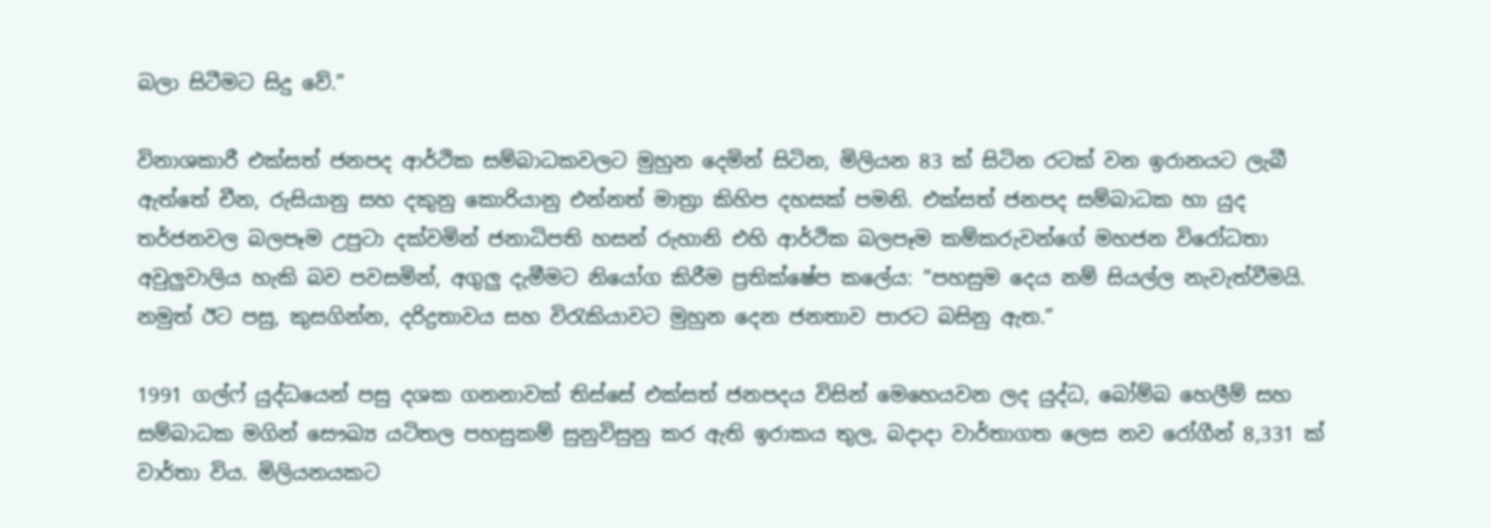බලා සිටීමට සිදු වේ.”

විනාශකාරී එක්සත් ජනපද ආර්ථික සම්බාධකවලට මුහුන දෙමින් සිටින, මිලියන 83 ක් සිටින රටක් වන ඉරානයට ලැබී ඇත්තේ චීන, රුසියානු සහ දකුනු කොරියානු එන්නත් මාත්‍රා කිහිප දහසක් පමනි. එක්සත් ජනපද සම්බාධක හා යුද තර්ජනවල බලපෑම උපුටා දක්වමින් ජනාධිපති හසන් රුහානි එහි ආර්ථික බලපෑම කම්කරුවන්ගේ මහජන විරෝධතා අවුලුවාලිය හැකි බව පවසමින්, අගුලු දැමීමට නියෝග කිරීම ප්‍රතික්ෂේප කලේය: “පහසුම දෙය නම් සියල්ල නැවැත්වීමයි. නමුත් ඊට පසු, කුසගින්න, දරිද්‍රතාවය සහ විරැකියාවට මුහුන දෙන ජනතාව පාරට බසිනු ඇත.”

1991 ගල්ෆ් යුද්ධයෙන් පසු දශක ගනනාවක් තිස්සේ එක්සත් ජනපදය විසින් මෙහෙයවන ලද යුද්ධ, බෝම්බ හෙලීම් සහ සම්බාධක මගින් සෞඛ්‍ය යටිතල පහසුකම් සුනුවිසුනු කර ඇති ඉරාකය තුල, බදාදා වාර්තාගත ලෙස නව රෝගීන් 8,331 ක් වාර්තා විය. මිලියනයකට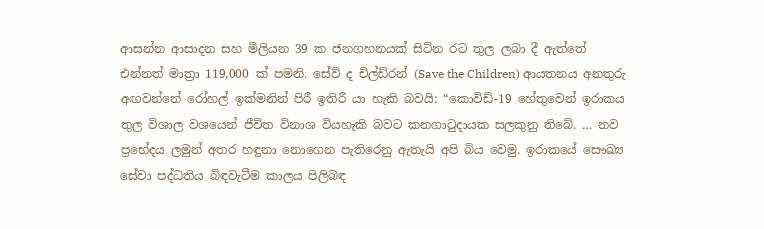ආසන්න ආසාදන සහ මිලියන 39 ක ජනගහනයක් සිටින රට තුල ලබා දී ඇත්තේ එන්නත් මාත්‍රා 119,000 ක් පමනි. සේව් ද චිල්ඩ්රන් (Save the Children) ආයතනය අනතුරු අඟවන්නේ රෝහල් ඉක්මනින් පිරී ඉතිරී යා හැකි බවයි: “කොවිඩ්-19 හේතුවෙන් ඉරාකය තුල විශාල වශයෙන් ජීවිත විනාශ වියහැකි බවට කනගාටුදායක සලකුනු තිබේ. … නව ප්‍රභේදය ලමුන් අතර හඳුනා නොගෙන පැතිරෙනු ඇතැයි අපි බිය වෙමු. ඉරාකයේ සෞඛ්‍ය සේවා පද්ධතිය බිඳවැටීම කාලය පිලිබඳ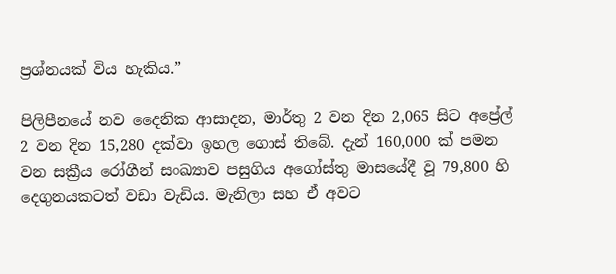ප්‍රශ්නයක් විය හැකිය.”

පිලිපීනයේ නව දෛනික ආසාදන, මාර්තු 2 වන දින 2,065 සිට අප්‍රේල් 2 වන දින 15,280 දක්වා ඉහල ගොස් තිබේ. දැන් 160,000 ක් පමන වන සක්‍රීය රෝගීන් සංඛ්‍යාව පසුගිය අගෝස්තු මාසයේදී වූ 79,800 හි දෙගුනයකටත් වඩා වැඩිය. මැනිලා සහ ඒ අවට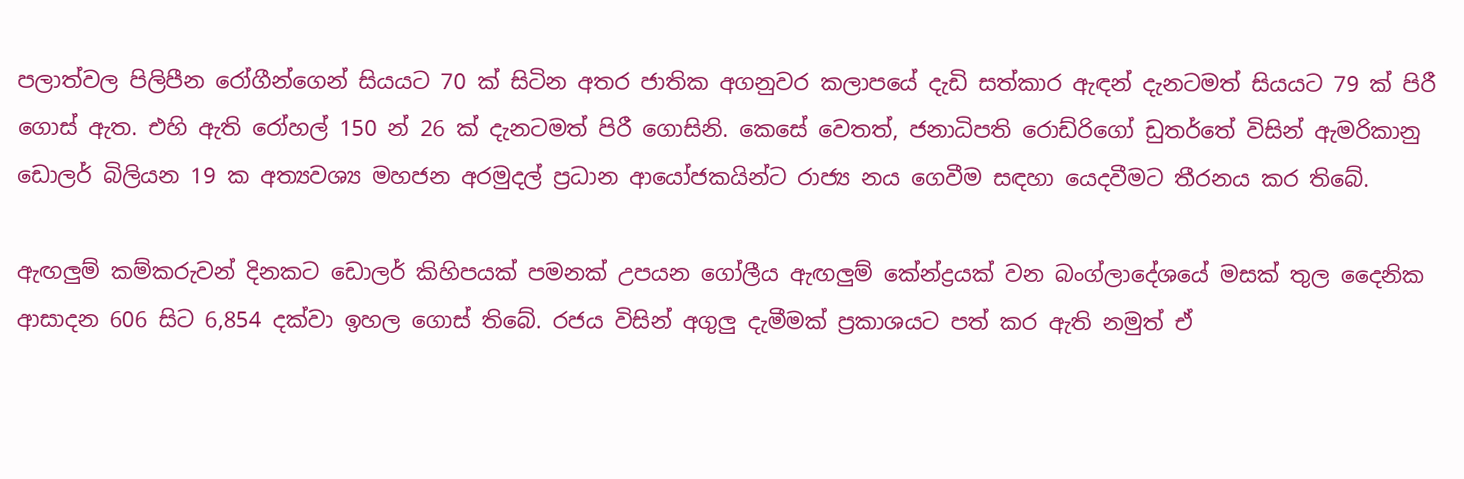පලාත්වල පිලිපීන රෝගීන්ගෙන් සියයට 70 ක් සිටින අතර ජාතික අගනුවර කලාපයේ දැඩි සත්කාර ඇඳන් දැනටමත් සියයට 79 ක් පිරී ගොස් ඇත. එහි ඇති රෝහල් 150 න් 26 ක් දැනටමත් පිරී ගොසිනි. කෙසේ වෙතත්, ජනාධිපති රොඩ්රිගෝ ඩුතර්තේ විසින් ඇමරිකානු ඩොලර් බිලියන 19 ක අත්‍යවශ්‍ය මහජන අරමුදල් ප්‍රධාන ආයෝජකයින්ට රාජ්‍ය නය ගෙවීම සඳහා යෙදවීමට තීරනය කර තිබේ.

ඇඟලුම් කම්කරුවන් දිනකට ඩොලර් කිහිපයක් පමනක් උපයන ගෝලීය ඇඟලුම් කේන්ද්‍රයක් වන බංග්ලාදේශයේ මසක් තුල දෛනික ආසාදන 606 සිට 6,854 දක්වා ඉහල ගොස් තිබේ. රජය විසින් අගුලු දැමීමක් ප්‍රකාශයට පත් කර ඇති නමුත් ඒ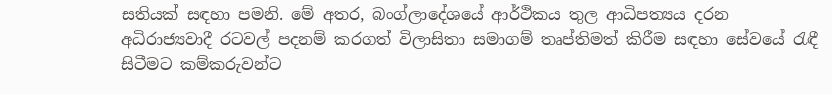සතියක් සඳහා පමනි. මේ අතර, බංග්ලාදේශයේ ආර්ථිකය තුල ආධිපත්‍යය දරන අධිරාජ්‍යවාදී රටවල් පදනම් කරගත් විලාසිතා සමාගම් තෘප්තිමත් කිරීම සඳහා සේවයේ රැඳී සිටීමට කම්කරුවන්ට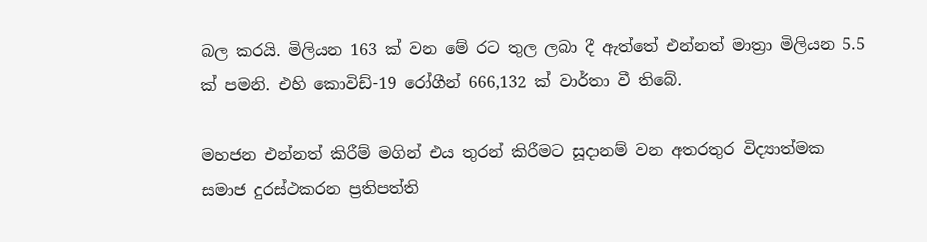බල කරයි. මිලියන 163 ක් වන මේ රට තුල ලබා දී ඇත්තේ එන්නත් මාත්‍රා මිලියන 5.5 ක් පමනි. එහි කොවිඩ්-19 රෝගීන් 666,132 ක් වාර්තා වී තිබේ.

මහජන එන්නත් කිරීම් මගින් එය තුරන් කිරීමට සූදානම් වන අතරතුර විද්‍යාත්මක සමාජ දුරස්ථකරන ප්‍රතිපත්ති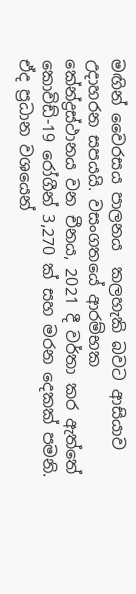මඟින් වෛරසය පාලනය  කලහැකි බවට ආසියාව උදාහරන සපයයි. වසංගතයේ ආරම්භක කේන්ද්‍රස්ථානය වන චීනය, 2021 දී වර්තා කර ඇත්තේ කොවිඩ්-19 රෝගීන් 3,270 ක් සහ මරන දෙකක් පමනි. ඒද ප්‍රධාන වශයෙන්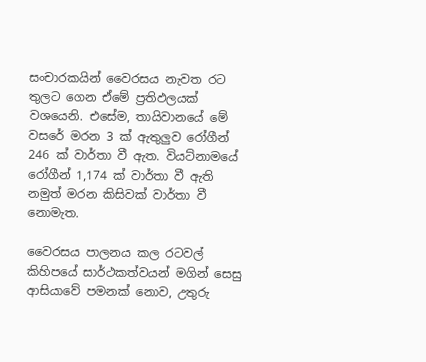සංචාරකයින් වෛරසය නැවත රට තුලට ගෙන ඒමේ ප්‍රතිඵලයක් වශයෙනි. එසේම, තායිවානයේ මේ වසරේ මරන 3 ක් ඇතුලුව රෝගීන් 246 ක් වාර්තා වී ඇත. වියට්නාමයේ රෝගීන් 1,174 ක් වාර්තා වී ඇති නමුත් මරන කිසිවක් වාර්තා වී නොමැත.

වෛරසය පාලනය කල රටවල් කිහිපයේ සාර්ථකත්වයන් මගින් සෙසු ආසියාවේ පමනක් නොව, උතුරු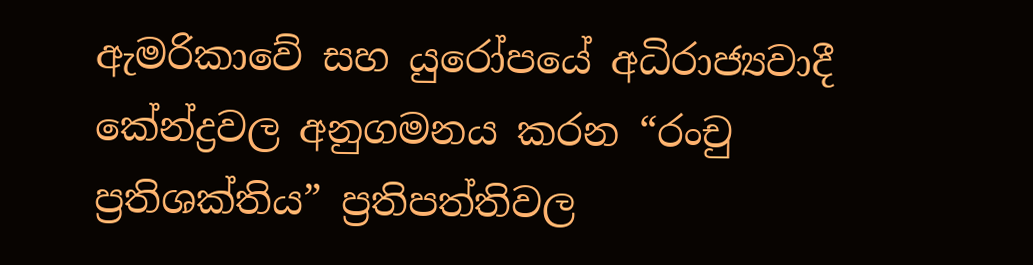ඇමරිකාවේ සහ යුරෝපයේ අධිරාජ්‍යවාදී කේන්ද්‍රවල අනුගමනය කරන “රංචු ප්‍රතිශක්තිය” ප්‍රතිපත්තිවල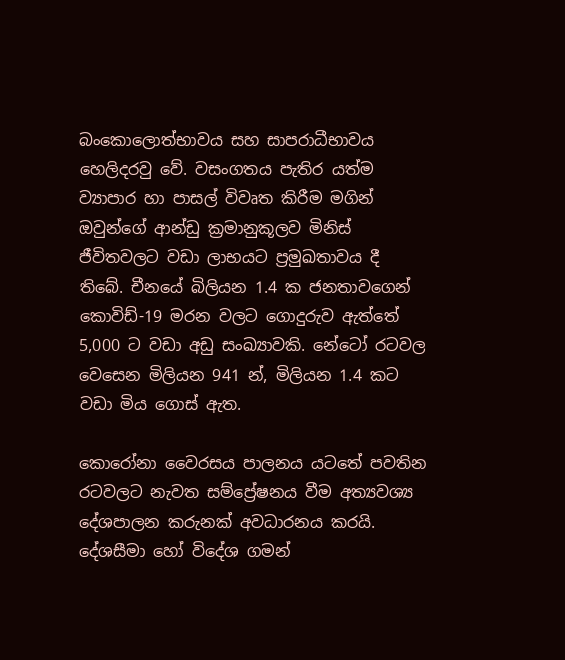බංකොලොත්භාවය සහ සාපරාධීභාවය හෙලිදරවු වේ. වසංගතය පැතිර යත්ම ව්‍යාපාර හා පාසල් විවෘත කිරීම මගින් ඔවුන්ගේ ආන්ඩු ක්‍රමානුකූලව මිනිස් ජීවිතවලට වඩා ලාභයට ප්‍රමුඛතාවය දී තිබේ. චීනයේ බිලියන 1.4 ක ජනතාවගෙන් කොවිඩ්-19 මරන වලට ගොදුරුව ඇත්තේ 5,000 ට වඩා අඩු සංඛ්‍යාවකි. නේටෝ රටවල වෙසෙන මිලියන 941 න්, මිලියන 1.4 කට වඩා මිය ගොස් ඇත.

කොරෝනා වෛරසය පාලනය යටතේ පවතින රටවලට නැවත සම්ප්‍රේෂනය වීම අත්‍යවශ්‍ය දේශපාලන කරුනක් අවධාරනය කරයි. දේශසීමා හෝ විදේශ ගමන්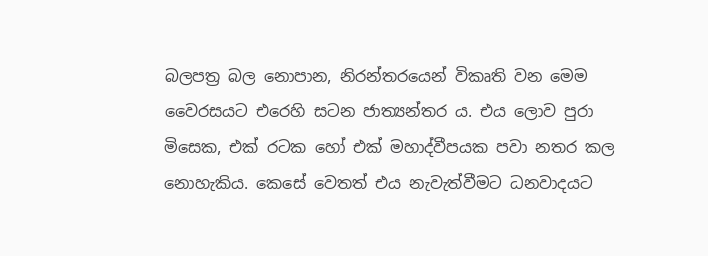බලපත්‍ර බල නොපාන, නිරන්තරයෙන් විකෘති වන මෙම වෛරසයට එරෙහි සටන ජාත්‍යන්තර ය. එය ලොව පුරා මිසෙක, එක් රටක හෝ එක් මහාද්වීපයක පවා නතර කල නොහැකිය. කෙසේ වෙතත් එය නැවැත්වීමට ධනවාදයට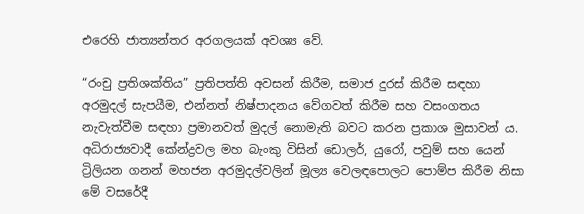එරෙහි ජාත්‍යන්තර අරගලයක් අවශ්‍ය වේ.

“රංචු ප්‍රතිශක්තිය” ප්‍රතිපත්ති අවසන් කිරීම, සමාජ දුරස් කිරීම සඳහා අරමුදල් සැපයීම, එන්නත් නිෂ්පාදනය වේගවත් කිරීම සහ වසංගතය නැවැත්වීම සඳහා ප්‍රමානවත් මුදල් නොමැති බවට කරන ප්‍රකාශ මුසාවන් ය. අධිරාජ්‍යවාදී කේන්ද්‍රවල මහ බැංකු විසින් ඩොලර්, යුරෝ, පවුම් සහ යෙන් ට්‍රිලියන ගනන් මහජන අරමුදල්වලින් මූල්‍ය වෙලඳපොලට පොම්ප කිරීම නිසා මේ වසරේදී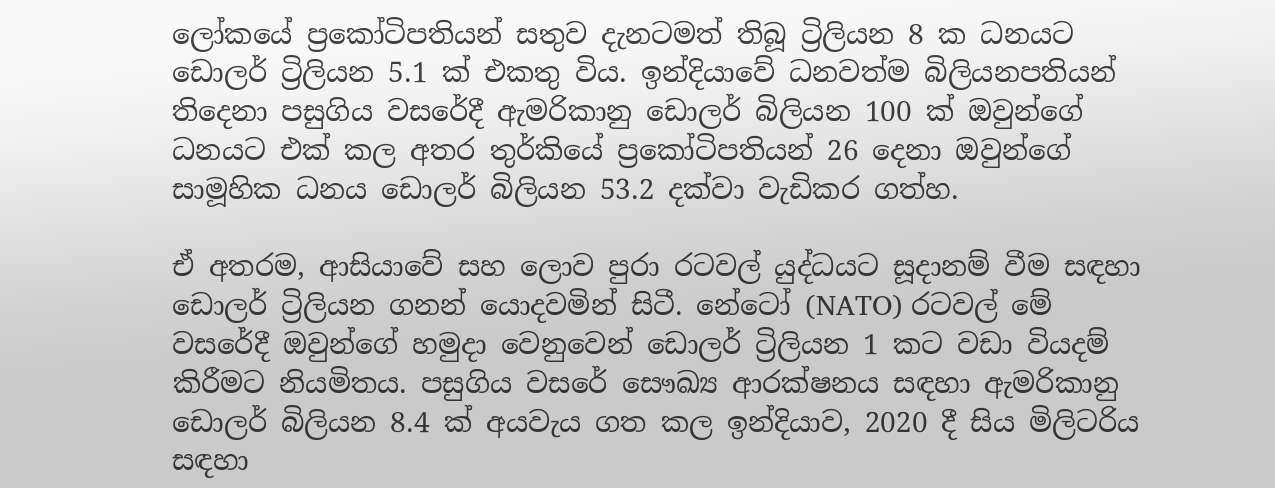ලෝකයේ ප්‍රකෝටිපතියන් සතුව දැනටමත් තිබූ ට්‍රිලියන 8 ක ධනයට ඩොලර් ට්‍රිලියන 5.1 ක් එකතු විය. ඉන්දියාවේ ධනවත්ම බිලියනපතියන් තිදෙනා පසුගිය වසරේදී ඇමරිකානු ඩොලර් බිලියන 100 ක් ඔවුන්ගේ ධනයට එක් කල අතර තුර්කියේ ප්‍රකෝටිපතියන් 26 දෙනා ඔවුන්ගේ සාමූහික ධනය ඩොලර් බිලියන 53.2 දක්වා වැඩිකර ගත්හ.

ඒ අතරම, ආසියාවේ සහ ලොව පුරා රටවල් යුද්ධයට සූදානම් වීම සඳහා ඩොලර් ට්‍රිලියන ගනන් යොදවමින් සිටී. නේටෝ (NATO) රටවල් මේ වසරේදී ඔවුන්ගේ හමුදා වෙනුවෙන් ඩොලර් ට්‍රිලියන 1 කට වඩා වියදම් කිරීමට නියමිතය. පසුගිය වසරේ සෞඛ්‍ය ආරක්ෂනය සඳහා ඇමරිකානු ඩොලර් බිලියන 8.4 ක් අයවැය ගත කල ඉන්දියාව, 2020 දී සිය මිලිටරිය සඳහා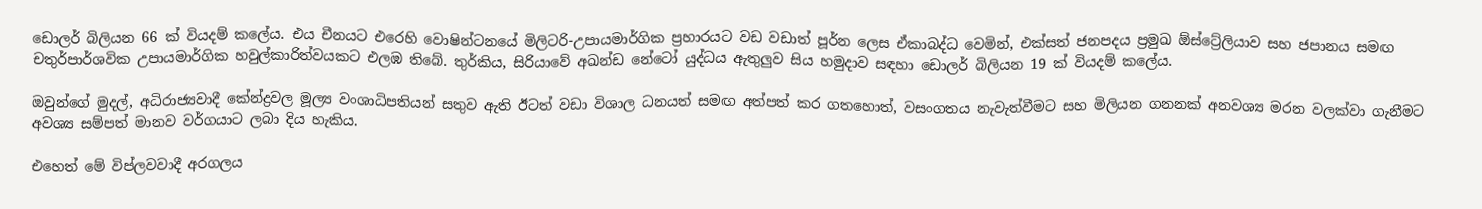ඩොලර් බිලියන 66 ක් වියදම් කලේය. එය චීනයට එරෙහි වොෂින්ටනයේ මිලිටරි-උපායමාර්ගික ප්‍රහාරයට වඩ වඩාත් පූර්න ලෙස ඒකාබද්ධ වෙමින්, එක්සත් ජනපදය ප්‍රමුඛ ඕස්ට්‍රේලියාව සහ ජපානය සමඟ චතුර්පාර්ශවික උපායමාර්ගික හවුල්කාරිත්වයකට එලඹ තිබේ. තුර්කිය, සිරියාවේ අඛන්ඩ නේටෝ යුද්ධය ඇතුලුව සිය හමුදාව සඳහා ඩොලර් බිලියන 19 ක් වියදම් කලේය.

ඔවුන්ගේ මුදල්, අධිරාජ්‍යවාදී කේන්ද්‍රවල මූල්‍ය වංශාධිපතියන් සතුව ඇති ඊටත් වඩා විශාල ධනයත් සමඟ අත්පත් කර ගතහොත්, වසංගතය නැවැත්වීමට සහ මිලියන ගනනක් අනවශ්‍ය මරන වලක්වා ගැනීමට අවශ්‍ය සම්පත් මානව වර්ගයාට ලබා දිය හැකිය.

එහෙත් මේ විප්ලවවාදී අරගලය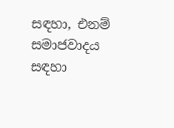සඳහා, එනම්  සමාජවාදය සඳහා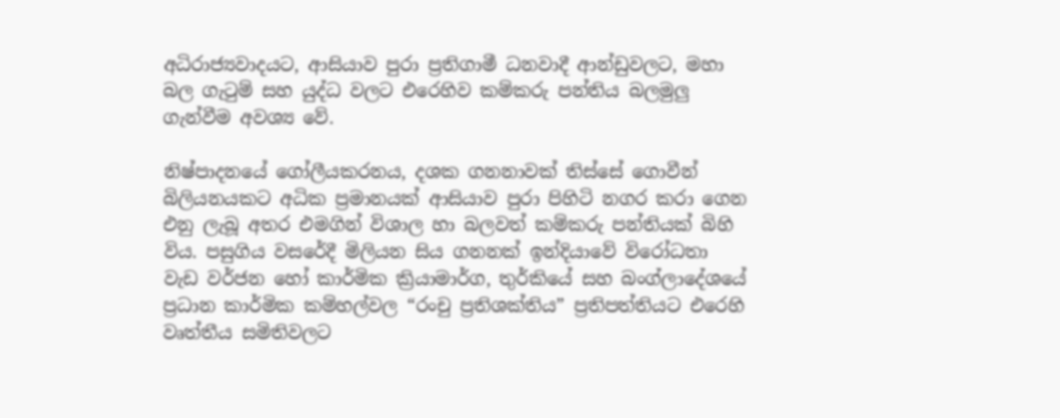අධිරාජ්‍යවාදයට, ආසියාව පුරා ප්‍රතිගාමී ධනවාදී ආන්ඩුවලට, මහා බල ගැටුම් සහ යුද්ධ වලට එරෙහිව කම්කරු පන්තිය බලමුලු ගැන්වීම අවශ්‍ය වේ.

නිෂ්පාදනයේ ගෝලීයකරනය, දශක ගනනාවක් තිස්සේ ගොවීන් බිලියනයකට අධික ප්‍රමානයක් ආසියාව පුරා පිහිටි නගර කරා ගෙන එනු ලැබූ අතර එමගින් විශාල හා බලවත් කම්කරු පන්තියක් බිහි විය. පසුගිය වසරේදී මිලියන සිය ගනනක් ඉන්දියාවේ විරෝධතා වැඩ වර්ජන හෝ කාර්මික ක්‍රියාමාර්ග, තුර්කියේ සහ බංග්ලාදේශයේ ප්‍රධාන කාර්මික කම්හල්වල “රංචු ප්‍රතිශක්තිය” ප්‍රතිපත්තියට එරෙහි වෘත්තීය සමිතිවලට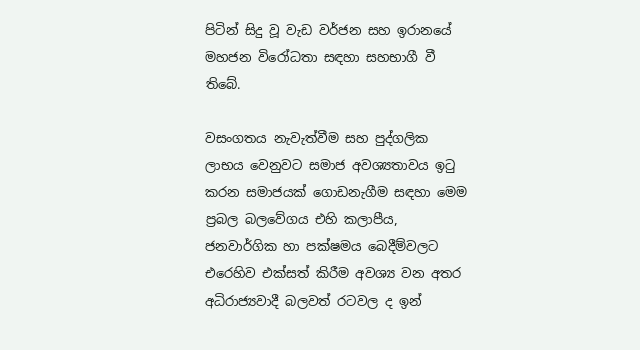පිටින් සිදු වූ වැඩ වර්ජන සහ ඉරානයේ මහජන විරෝධතා සඳහා සහභාගී වී තිබේ.

වසංගතය නැවැත්වීම සහ පුද්ගලික ලාභය වෙනුවට සමාජ අවශ්‍යතාවය ඉටු කරන සමාජයක් ගොඩනැගීම සඳහා මෙම ප්‍රබල බලවේගය එහි කලාපීය, ජනවාර්ගික හා පක්ෂමය බෙදීම්වලට එරෙහිව එක්සත් කිරීම අවශ්‍ය වන අතර අධිරාජ්‍යවාදී බලවත් රටවල ද ඉන්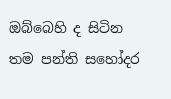ඔබ්බෙහි ද සිටින තම පන්ති සහෝදර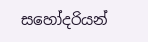සහෝදරියන්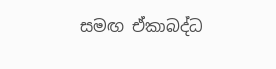සමඟ ඒකාබද්ධ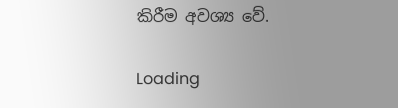කිරීම අවශ්‍ය වේ.

Loading